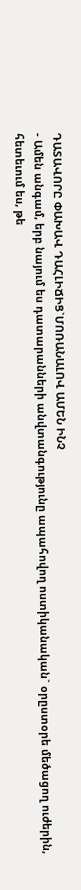ԴԱՏԱՎՈՐԸ ՓԱԽԱՎ ԴԱՀԼԻՃԻՑ`ՄՈՌԱՆԱԼՈՎ ԱՄԵՆ ԻՆՉ
- Ամեն անգամ, երբ նայում ես դատարանների անվտանգությունը ապահովող ոստիկանական` օրըստօրե մեծացող ուժերին, հետեւում ես, թե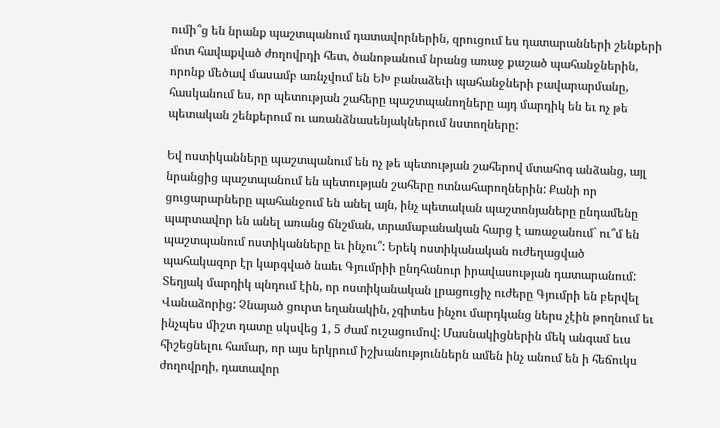ումի՞ց են նրանք պաշտպանում դատավորներին, զրուցում ես դատարանների շենքերի մոտ հավաքված ժողովրդի հետ, ծանոթանում նրանց առաջ քաշած պահանջներին, որոնք մեծավ մասամբ առնչվում են ԵԽ բանաձեւի պահանջների բավարարմանը, հասկանում ես, որ պետության շահերը պաշտպանողները այդ մարդիկ են եւ ոչ թե պետական շենքերում ու առանձնասենյակներում նստողները:

Եվ ոստիկանները պաշտպանում են ոչ թե պետության շահերով մտահոգ անձանց, այլ նրանցից պաշտպանում են պետության շահերը ոտնահարողներին: Քանի որ ցուցարարները պահանջում են անել այն, ինչ պետական պաշտոնյաները ընդամենը պարտավոր են անել առանց ճնշման, տրամաբանական հարց է առաջանում` ու՞մ են պաշտպանում ոստիկանները եւ ինչու՞: Երեկ ոստիկանական ուժեղացված պահակազոր էր կարգված նաեւ Գյումրիի ընդհանուր իրավասության դատարանում: Տեղյակ մարդիկ պնդում էին, որ ոստիկանական լրացուցիչ ուժերը Գյումրի են բերվել Վանաձորից: Չնայած ցուրտ եղանակին, չգիտես ինչու մարդկանց ներս չէին թողնում եւ ինչպես միշտ դատը սկսվեց 1, 5 ժամ ուշացումով: Մասնակիցներին մեկ անգամ եւս հիշեցնելու համար, որ այս երկրում իշխանություններն ամեն ինչ անում են ի հեճուկս ժողովրդի, դատավոր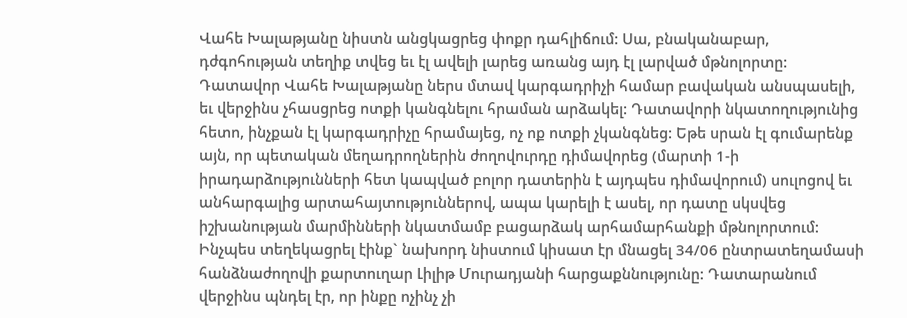Վահե Խալաթյանը նիստն անցկացրեց փոքր դահլիճում: Սա, բնականաբար, դժգոհության տեղիք տվեց եւ էլ ավելի լարեց առանց այդ էլ լարված մթնոլորտը: Դատավոր Վահե Խալաթյանը ներս մտավ կարգադրիչի համար բավական անսպասելի, եւ վերջինս չհասցրեց ոտքի կանգնելու հրաման արձակել: Դատավորի նկատողությունից հետո, ինչքան էլ կարգադրիչը հրամայեց, ոչ ոք ոտքի չկանգնեց: Եթե սրան էլ գումարենք այն, որ պետական մեղադրողներին ժողովուրդը դիմավորեց (մարտի 1-ի իրադարձությունների հետ կապված բոլոր դատերին է այդպես դիմավորում) սուլոցով եւ անհարգալից արտահայտություններով, ապա կարելի է ասել, որ դատը սկսվեց իշխանության մարմինների նկատմամբ բացարձակ արհամարհանքի մթնոլորտում: Ինչպես տեղեկացրել էինք` նախորդ նիստում կիսատ էր մնացել 34/06 ընտրատեղամասի հանձնաժողովի քարտուղար Լիլիթ Մուրադյանի հարցաքննությունը: Դատարանում վերջինս պնդել էր, որ ինքը ոչինչ չի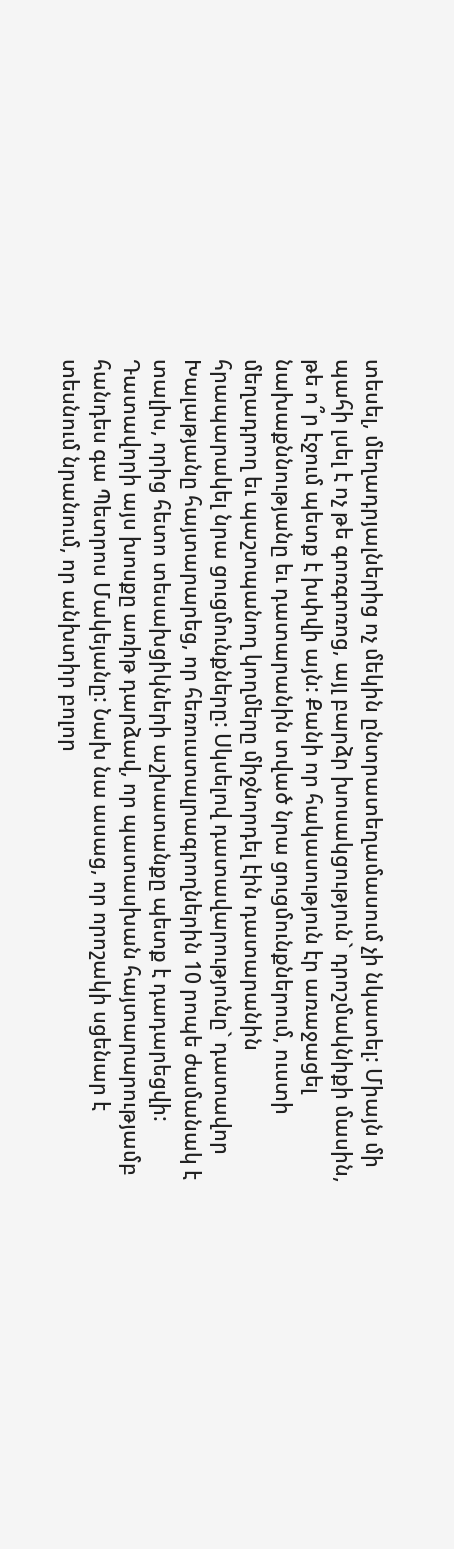տեսել, մեղադրյալներից ոչ մեկին ընտրատեղամասում չի նկատել: Միայն մի պահի լսել է ոչ թե գոռգոռոց, այլ բարձր խոսակցություն` դրոշմակնիքի մասին, թե ո՞ր էջում պետք է խփվի այն: Քանի որ հակասություն էր առաջացել նախաքննությանը եւ դատարանին տված նրա ցուցմունքներում, ուստի մեղադրող եւ պաշտպանող կողմերը միջնորդել էին դատարանին հրապարակել նրա ցուցմունքները: Սկսելով դատավարությունը` դատավոր Խալաթյանը հայտարարեց, որ հեռուստալրագրողներին 10 րոպե ժամանակ է տալիս, որից հետո տեսախցիկների աշխատանքը պետք է դադարեցվի: Դատավորի այս խոսքը առիթ դարձավ, որ պատասխան հայտարարությամբ հանդես գա Պետրոս Մակեյանը: Նախ նա ասաց, որ որոշակի սցենար է տեսնում նրանում, որ անխտիր բոլոր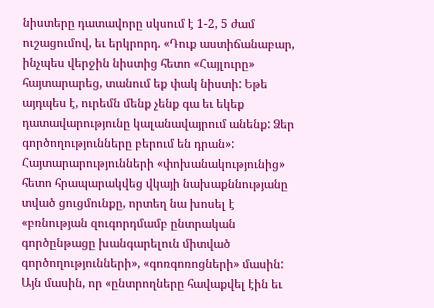նիստերը դատավորը սկսում է 1-2, 5 ժամ ուշացումով, եւ երկրորդ. «Դուք աստիճանաբար, ինչպես վերջին նիստից հետո «Հայլուրը» հայտարարեց, տանում եք փակ նիստի: Եթե այդպես է, ուրեմն մենք չենք գա եւ եկեք դատավարությունը կալանավայրում անենք: Ձեր գործողությունները բերում են դրան»: Հայտարարությունների «փոխանակությունից» հետո հրապարակվեց վկայի նախաքննությանը տված ցուցմունքը, որտեղ նա խոսել է «բռնության զուգորդմամբ ընտրական գործընթացը խանգարելուն միտված գործողությունների», «գոռգոռոցների» մասին: Այն մասին, որ «ընտրողները հավաքվել էին եւ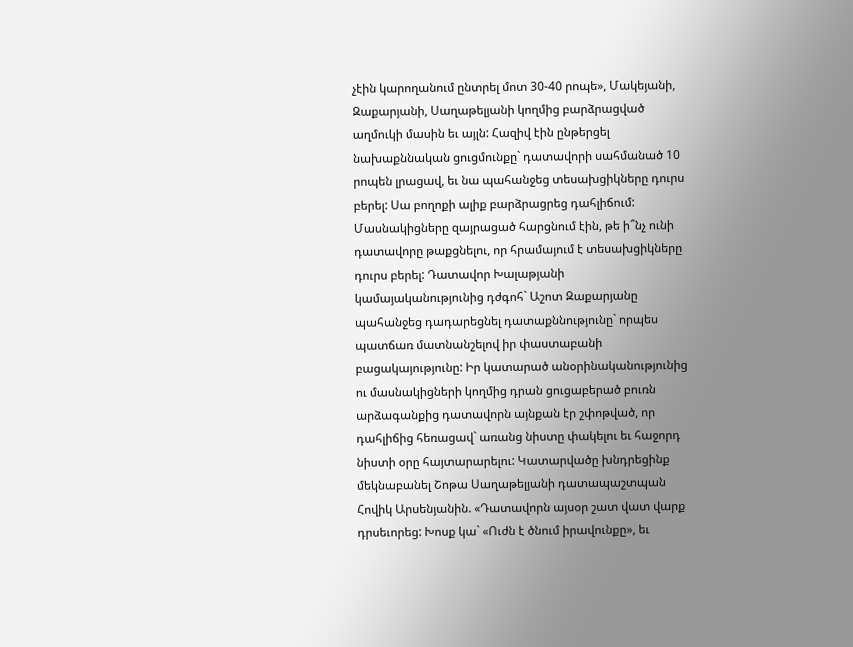չէին կարողանում ընտրել մոտ 30-40 րոպե», Մակեյանի, Զաքարյանի, Սաղաթելյանի կողմից բարձրացված աղմուկի մասին եւ այլն: Հազիվ էին ընթերցել նախաքննական ցուցմունքը` դատավորի սահմանած 10 րոպեն լրացավ, եւ նա պահանջեց տեսախցիկները դուրս բերել: Սա բողոքի ալիք բարձրացրեց դահլիճում: Մասնակիցները զայրացած հարցնում էին, թե ի՞նչ ունի դատավորը թաքցնելու, որ հրամայում է տեսախցիկները դուրս բերել: Դատավոր Խալաթյանի կամայականությունից դժգոհ` Աշոտ Զաքարյանը պահանջեց դադարեցնել դատաքննությունը` որպես պատճառ մատնանշելով իր փաստաբանի բացակայությունը: Իր կատարած անօրինականությունից ու մասնակիցների կողմից դրան ցուցաբերած բուռն արձագանքից դատավորն այնքան էր շփոթված, որ դահլիճից հեռացավ` առանց նիստը փակելու եւ հաջորդ նիստի օրը հայտարարելու: Կատարվածը խնդրեցինք մեկնաբանել Շոթա Սաղաթելյանի դատապաշտպան Հովիկ Արսենյանին. «Դատավորն այսօր շատ վատ վարք դրսեւորեց: Խոսք կա` «Ուժն է ծնում իրավունքը», եւ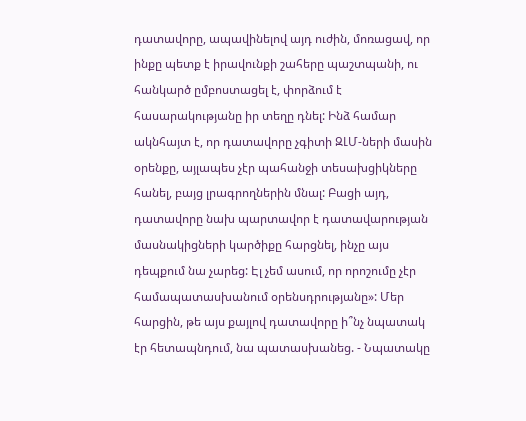դատավորը, ապավինելով այդ ուժին, մոռացավ, որ ինքը պետք է իրավունքի շահերը պաշտպանի, ու հանկարծ ըմբոստացել է, փորձում է հասարակությանը իր տեղը դնել: Ինձ համար ակնհայտ է, որ դատավորը չգիտի ԶԼՄ-ների մասին օրենքը, այլապես չէր պահանջի տեսախցիկները հանել, բայց լրագրողներին մնալ: Բացի այդ, դատավորը նախ պարտավոր է դատավարության մասնակիցների կարծիքը հարցնել, ինչը այս դեպքում նա չարեց: Էլ չեմ ասում, որ որոշումը չէր համապատասխանում օրենսդրությանը»: Մեր հարցին, թե այս քայլով դատավորը ի՞նչ նպատակ էր հետապնդում, նա պատասխանեց. - Նպատակը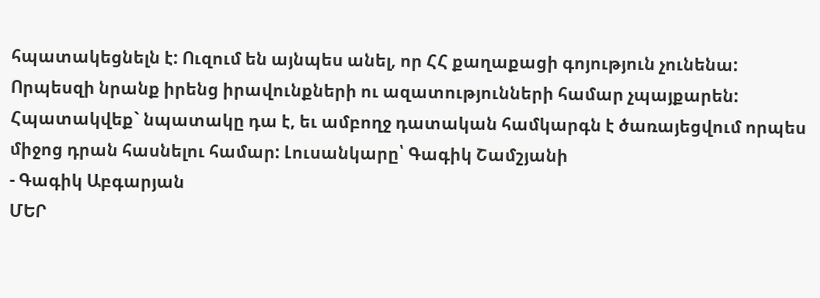հպատակեցնելն է: Ուզում են այնպես անել, որ ՀՀ քաղաքացի գոյություն չունենա: Որպեսզի նրանք իրենց իրավունքների ու ազատությունների համար չպայքարեն: Հպատակվեք` նպատակը դա է, եւ ամբողջ դատական համկարգն է ծառայեցվում որպես միջոց դրան հասնելու համար: Լուսանկարը՝ Գագիկ Շամշյանի
- Գագիկ Աբգարյան
ՄԵՐ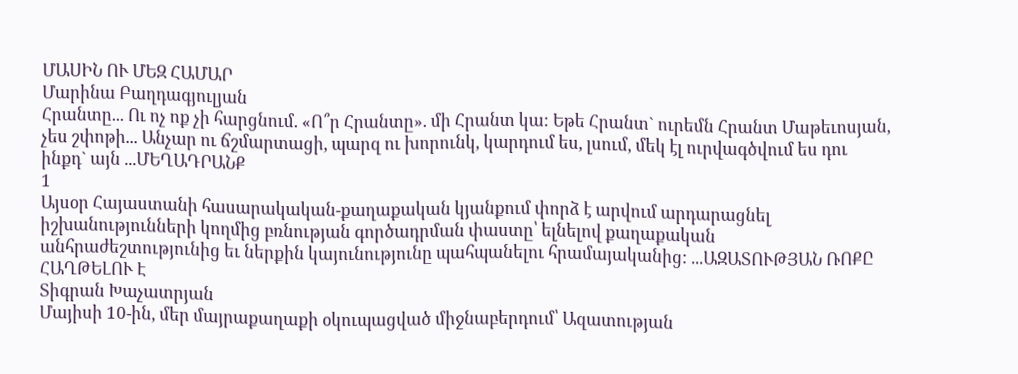ՄԱՍԻՆ ՈՒ ՄԵԶ ՀԱՄԱՐ
Մարինա Բաղդագյուլյան
Հրանտը... Ու ոչ ոք չի հարցնում. «Ո՞ր Հրանտը». մի Հրանտ կա: Եթե Հրանտ` ուրեմն Հրանտ Մաթեւոսյան, չես շփոթի... Անչար ու ճշմարտացի, պարզ ու խորունկ, կարդում ես, լսում, մեկ էլ ուրվագծվում ես դու ինքդ` այն ...ՄԵՂԱԴՐԱՆՔ
1
Այսօր Հայաստանի հասարակական-քաղաքական կյանքում փորձ է արվում արդարացնել իշխանությունների կողմից բռնության գործադրման փաստը՝ ելնելով քաղաքական անհրաժեշտությունից եւ ներքին կայունությունը պահպանելու հրամայականից: ...ԱԶԱՏՈՒԹՅԱՆ ՌՈՔԸ ՀԱՂԹԵԼՈՒ Է
Տիգրան Խաչատրյան
Մայիսի 10-ին, մեր մայրաքաղաքի օկուպացված միջնաբերդում՝ Ազատության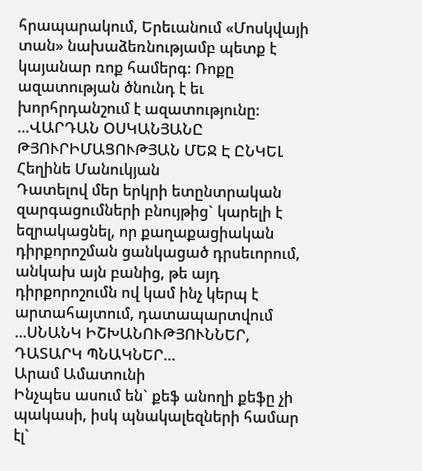հրապարակում, Երեւանում «Մոսկվայի տան» նախաձեռնությամբ պետք է կայանար ռոք համերգ: Ռոքը ազատության ծնունդ է եւ խորհրդանշում է ազատությունը:
...ՎԱՐԴԱՆ ՕՍԿԱՆՅԱՆԸ ԹՅՈՒՐԻՄԱՑՈՒԹՅԱՆ ՄԵՋ Է ԸՆԿԵԼ
Հեղինե Մանուկյան
Դատելով մեր երկրի ետընտրական զարգացումների բնույթից` կարելի է եզրակացնել, որ քաղաքացիական դիրքորոշման ցանկացած դրսեւորում, անկախ այն բանից, թե այդ դիրքորոշումն ով կամ ինչ կերպ է արտահայտում, դատապարտվում ...ՍՆԱՆԿ ԻՇԽԱՆՈՒԹՅՈՒՆՆԵՐ, ԴԱՏԱՐԿ ՊՆԱԿՆԵՐ...
Արամ Ամատունի
Ինչպես ասում են` քեֆ անողի քեֆը չի պակասի, իսկ պնակալեզների համար էլ`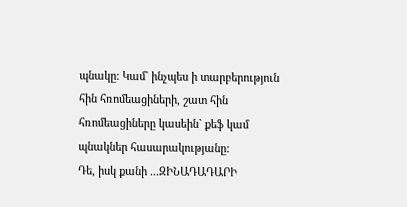պնակը: Կամ` ինչպես ի տարբերություն հին հռոմեացիների, շատ հին հռոմեացիները կասեին` քեֆ կամ պնակներ հասարակությանը:
Դե, իսկ քանի ...ԶԻՆԱԴԱԴԱՐԻ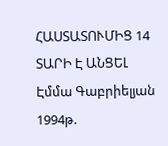ՀԱՍՏԱՏՈՒՄԻՑ 14 ՏԱՐԻ Է ԱՆՑԵԼ
Էմմա Գաբրիելյան
1994թ.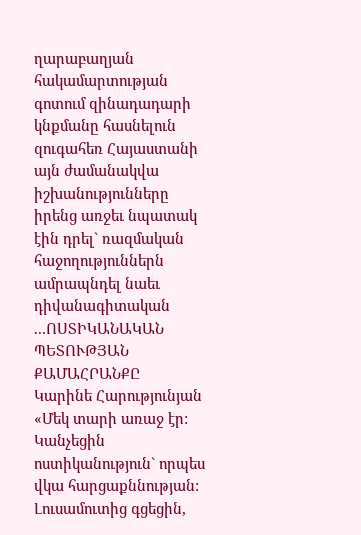ղարաբաղյան հակամարտության գոտում զինադադարի կնքմանը հասնելուն զուգահեռ Հայաստանի այն ժամանակվա իշխանությունները իրենց առջեւ նպատակ էին դրել` ռազմական հաջողություններն ամրապնդել նաեւ դիվանագիտական ...ՈՍՏԻԿԱՆԱԿԱՆ ՊԵՏՈՒԹՅԱՆ ՔԱՄԱՀՐԱՆՔԸ
Կարինե Հարությունյան
«Մեկ տարի առաջ էր: Կանչեցին ոստիկանություն` որպես վկա հարցաքննության: Լուսամուտից գցեցին,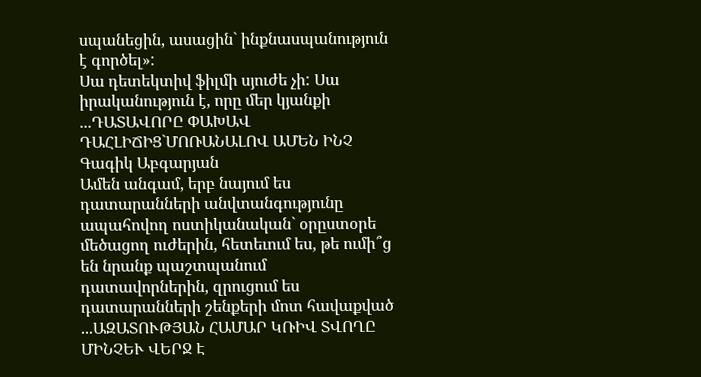սպանեցին, ասացին` ինքնասպանություն է գործել»:
Սա դետեկտիվ ֆիլմի սյուժե չի: Սա իրականություն է, որը մեր կյանքի ...ԴԱՏԱՎՈՐԸ ՓԱԽԱՎ ԴԱՀԼԻՃԻՑ`ՄՈՌԱՆԱԼՈՎ ԱՄԵՆ ԻՆՉ
Գագիկ Աբգարյան
Ամեն անգամ, երբ նայում ես դատարանների անվտանգությունը ապահովող ոստիկանական` օրըստօրե մեծացող ուժերին, հետեւում ես, թե ումի՞ց են նրանք պաշտպանում դատավորներին, զրուցում ես դատարանների շենքերի մոտ հավաքված ...ԱԶԱՏՈՒԹՅԱՆ ՀԱՄԱՐ ԿՌԻՎ ՏՎՈՂԸ ՄԻՆՉԵՒ ՎԵՐՋ Է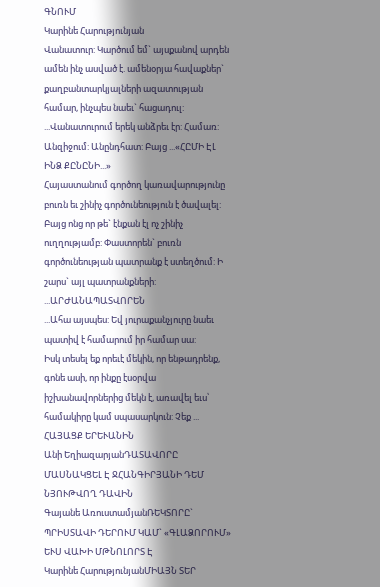ԳՆՈՒՄ
Կարինե Հարությունյան
Վանատուր: Կարծում եմ` այսքանով արդեն ամեն ինչ ասված է. ամենօրյա հավաքներ` քաղբանտարկյալների ազատության համար, ինչպես նաեւ` հացադուլ:
...Վանատուրում երեկ անձրեւ էր: Համառ: Անզիջում: Անընդհատ: Բայց ...«ՀԸՄԻ ԷԼ ԻՆՁ ՔԸՆԸՆԻ...»
Հայաստանում գործող կառավարությունը բուռն եւ շինիչ գործունեություն է ծավալել: Բայց ոնց որ թե` էնքան էլ ոչ շինիչ ուղղությամբ: Փաստորեն` բուռն գործունեության պատրանք է ստեղծում: Ի շարս` այլ պատրանքների: ...ԱՐԺԱՆԱՊԱՏՎՈՐԵՆ
...Ահա այսպես: Եվ յուրաքանչյուրը նաեւ պատիվ է համարում իր համար սա:
Իսկ տեսել եք որեւէ մեկին, որ ենթադրենք, գոնե ասի, որ ինքը էսօրվա իշխանավորներից մեկն է, առավել եւս՝ համակիրը կամ սպասարկուն: Չեք ...
ՀԱՅԱՑՔ ԵՐԵՒԱՆԻՆ
Անի ԵղիազարյանԴԱՏԱՎՈՐԸ ՄԱՍՆԱԿՑԵԼ Է ՋՀԱՆԳԻՐՅԱՆԻ ԴԵՄ ՆՅՈՒԹՎՈՂ ԴԱՎԻՆ
Գայանե ԱռուստամյանՌԵԿՏՈՐԸ` ՊՐԻՍՏԱՎԻ ԴԵՐՈՒՄ ԿԱՄ` «ԳԼԱՁՈՐՈՒՄ» ԵՒՍ ՎԱԽԻ ՄԹՆՈԼՈՐՏ Է
Կարինե ՀարությունյանՄԻԱՅՆ ՏԵՐ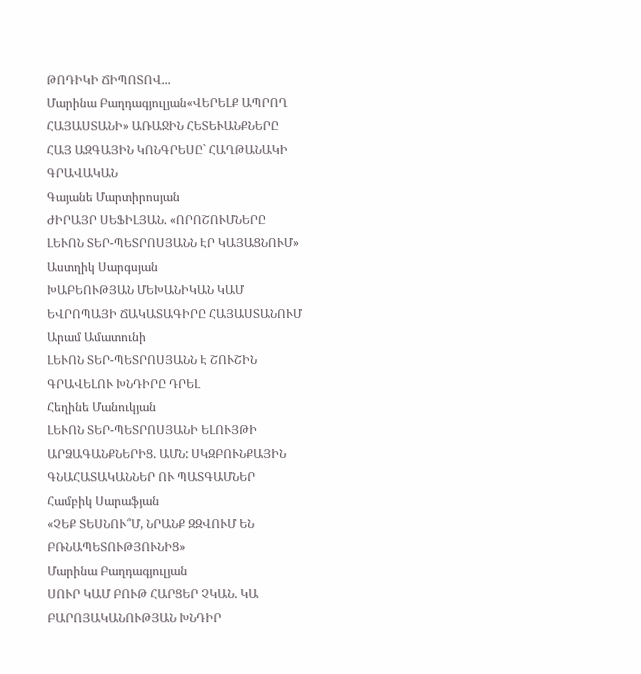ԹՈԴԻԿԻ ՃԻՊՈՏՈՎ...
Մարինա Բաղդագյուլյան«ՎԵՐԵԼՔ ԱՊՐՈՂ ՀԱՅԱՍՏԱՆԻ» ԱՌԱՋԻՆ ՀԵՏԵՒԱՆՔՆԵՐԸ
ՀԱՅ ԱԶԳԱՅԻՆ ԿՈՆԳՐԵՍԸ` ՀԱՂԹԱՆԱԿԻ ԳՐԱՎԱԿԱՆ
Գայանե Մարտիրոսյան
ԺԻՐԱՅՐ ՍԵՖԻԼՅԱՆ. «ՈՐՈՇՈՒՄՆԵՐԸ ԼԵՒՈՆ ՏԵՐ-ՊԵՏՐՈՍՅԱՆՆ ԷՐ ԿԱՅԱՑՆՈՒՄ»
Աստղիկ Սարգսյան
ԽԱԲԵՈՒԹՅԱՆ ՄԵԽԱՆԻԿԱՆ ԿԱՄ ԵՎՐՈՊԱՅԻ ՃԱԿԱՏԱԳԻՐԸ ՀԱՅԱՍՏԱՆՈՒՄ
Արամ Ամատունի
ԼԵՒՈՆ ՏԵՐ-ՊԵՏՐՈՍՅԱՆՆ Է ՇՈՒՇԻՆ ԳՐԱՎԵԼՈՒ ԽՆԴԻՐԸ ԴՐԵԼ
Հեղինե Մանուկյան
ԼԵՒՈՆ ՏԵՐ-ՊԵՏՐՈՍՅԱՆԻ ԵԼՈՒՅԹԻ ԱՐՁԱԳԱՆՔՆԵՐԻՑ. ԱՄՆ: ՍԿԶԲՈՒՆՔԱՅԻՆ ԳՆԱՀԱՏԱԿԱՆՆԵՐ ՈՒ ՊԱՏԳԱՄՆԵՐ
Համբիկ Սարաֆյան
«ՉԵՔ ՏԵՍՆՈՒ՞Մ, ՆՐԱՆՔ ԶԶՎՈՒՄ ԵՆ ԲՌՆԱՊԵՏՈՒԹՅՈՒՆԻՑ»
Մարինա Բաղդագյուլյան
ՍՈՒՐ ԿԱՄ ԲՈՒԹ ՀԱՐՑԵՐ ՉԿԱՆ. ԿԱ ԲԱՐՈՅԱԿԱՆՈՒԹՅԱՆ ԽՆԴԻՐ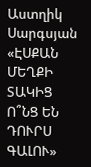Աստղիկ Սարգսյան
«ԷՍՔԱՆ ՄԵՂՔԻ ՏԱԿԻՑ Ո՞ՆՑ ԵՆ ԴՈՒՐՍ ԳԱԼՈՒ»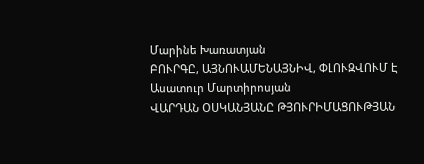Մարինե Խառատյան
ԲՈՒՐԳԸ, ԱՅՆՈՒԱՄԵՆԱՅՆԻՎ, ՓԼՈՒԶՎՈՒՄ Է
Ասատուր Մարտիրոսյան
ՎԱՐԴԱՆ ՕՍԿԱՆՅԱՆԸ ԹՅՈՒՐԻՄԱՑՈՒԹՅԱՆ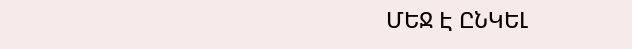ՄԵՋ Է ԸՆԿԵԼ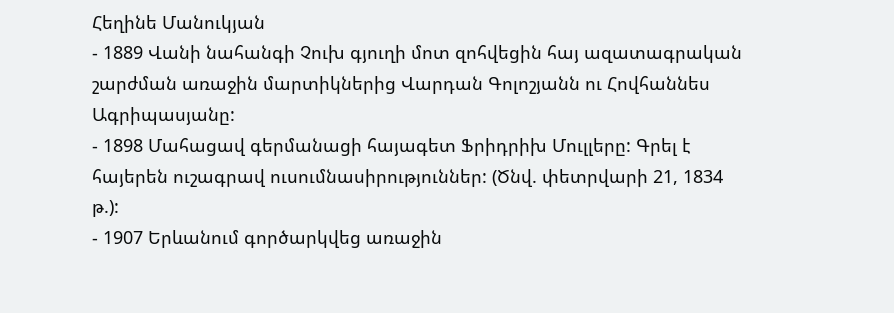Հեղինե Մանուկյան
- 1889 Վանի նահանգի Չուխ գյուղի մոտ զոհվեցին հայ ազատագրական շարժման առաջին մարտիկներից Վարդան Գոլոշյանն ու Հովհաննես Ագրիպասյանը:
- 1898 Մահացավ գերմանացի հայագետ Ֆրիդրիխ Մուլլերը: Գրել է հայերեն ուշագրավ ուսումնասիրություններ: (Ծնվ. փետրվարի 21, 1834 թ.):
- 1907 Երևանում գործարկվեց առաջին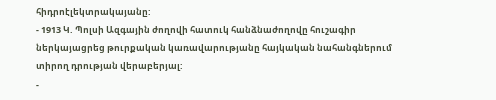հիդրոէլեկտրակայանը:
- 1913 Կ. Պոլսի Ազգային ժողովի հատուկ հանձնաժողովը հուշագիր ներկայացրեց թուրքական կառավարությանը հայկական նահանգներում տիրող դրության վերաբերյալ:
-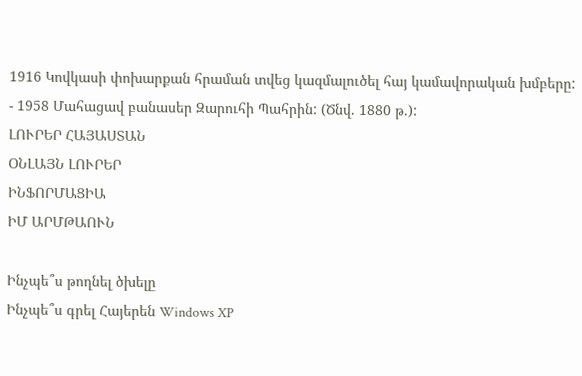1916 Կովկասի փոխարքան հրաման տվեց կազմալուծել հայ կամավորական խմբերը:
- 1958 Մահացավ բանասեր Զարուհի Պահրին: (Ծնվ. 1880 թ.):
ԼՈՒՐԵՐ ՀԱՅԱՍՏԱՆ
ՕՆԼԱՅՆ ԼՈՒՐԵՐ
ԻՆՖՈՐՄԱՑԻԱ
ԻՄ ԱՐՄԹԱՈՒՆ

Ինչպե՞ս թողնել ծխելը
Ինչպե՞ս գրել Հայերեն Windows XP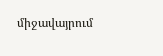միջավայրում